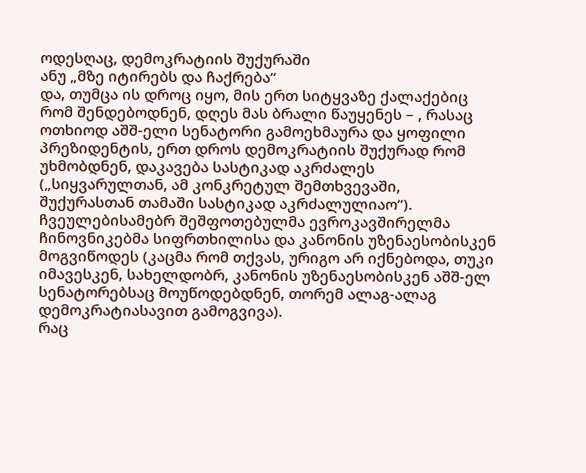ოდესღაც, დემოკრატიის შუქურაში
ანუ „მზე იტირებს და ჩაქრება“
და, თუმცა ის დროც იყო, მის ერთ სიტყვაზე ქალაქებიც რომ შენდებოდნენ, დღეს მას ბრალი წაუყენეს – , რასაც ოთხიოდ აშშ-ელი სენატორი გამოეხმაურა და ყოფილი პრეზიდენტის, ერთ დროს დემოკრატიის შუქურად რომ უხმობდნენ, დაკავება სასტიკად აკრძალეს („სიყვარულთან, ამ კონკრეტულ შემთხვევაში, შუქურასთან თამაში სასტიკად აკრძალულიაო“). ჩვეულებისამებრ შეშფოთებულმა ევროკავშირელმა ჩინოვნიკებმა სიფრთხილისა და კანონის უზენაესობისკენ მოგვიწოდეს (კაცმა რომ თქვას, ურიგო არ იქნებოდა, თუკი იმავესკენ, სახელდობრ, კანონის უზენაესობისკენ აშშ-ელ სენატორებსაც მოუწოდებდნენ, თორემ ალაგ-ალაგ დემოკრატიასავით გამოგვივა).
რაც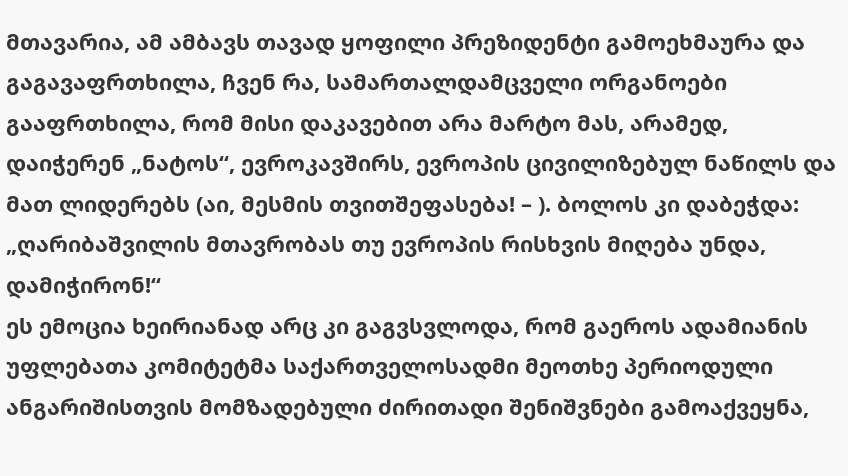მთავარია, ამ ამბავს თავად ყოფილი პრეზიდენტი გამოეხმაურა და გაგავაფრთხილა, ჩვენ რა, სამართალდამცველი ორგანოები გააფრთხილა, რომ მისი დაკავებით არა მარტო მას, არამედ, დაიჭერენ „ნატოს“, ევროკავშირს, ევროპის ცივილიზებულ ნაწილს და მათ ლიდერებს (აი, მესმის თვითშეფასება! – ). ბოლოს კი დაბეჭდა: „ღარიბაშვილის მთავრობას თუ ევროპის რისხვის მიღება უნდა, დამიჭირონ!“
ეს ემოცია ხეირიანად არც კი გაგვსვლოდა, რომ გაეროს ადამიანის უფლებათა კომიტეტმა საქართველოსადმი მეოთხე პერიოდული ანგარიშისთვის მომზადებული ძირითადი შენიშვნები გამოაქვეყნა,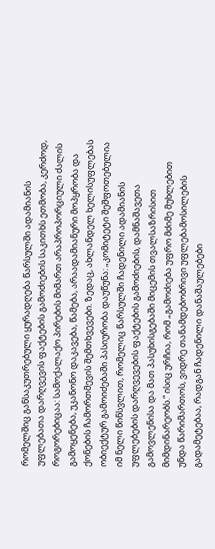რომელშიც განსაკუთრებული ყურადღება წარსულში ადამიანის უფლებათა დარღვევის ფაქტების გამოძიების საკითხს ეთმობა, კერძოდ, როგორებიცაა: სამოქალაქო პირების მიმართ არაპროპორციული ძალის გამოყენება, უკანონო დაკავება, წამება, არაადამიანური მოპყრობა და ქონების ჩამორთმევის შემთხვევები. ზედაც, ახლანდელ ხელისუფლებას ობიექტურ გამოიძებაში პასიურობა დაუწუნა: „კომიტეტი შეშფოთებულია იმ ნელი წინსვლით, რომელიც წარსულში ჩადენილი ადამიანის უფლებების დარღვევების ფაქტების გამოძიების, დამნაშავეთა გამოვლენისა და მათ პასუხისგებაში მიცემის თვალსაზრისით მიმდინარეობს.“ ისიც ურჩია, რომ „გამოძიება უფრო მძიმე მუხლებით უნდა წარიმართოს, ვიდრე თანამდებობრივი უფლებამოსილების გადამეტებაა, რადგან ჩადენილი დანაშაულებები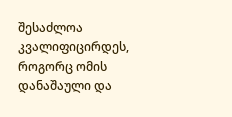შესაძლოა კვალიფიცირდეს, როგორც ომის დანაშაული და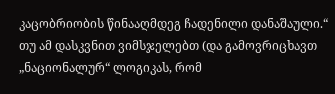კაცობრიობის წინააღმდეგ ჩადენილი დანაშაული.“
თუ ამ დასკვნით ვიმსჯელებთ (და გამოვრიცხავთ „ნაციონალურ“ ლოგიკას, რომ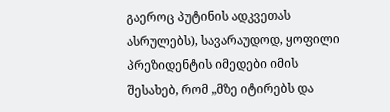გაეროც პუტინის ადკვეთას ასრულებს), სავარაუდოდ, ყოფილი პრეზიდენტის იმედები იმის შესახებ, რომ „მზე იტირებს და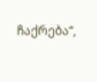ჩაქრება“,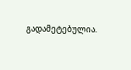გადამეტებულია.